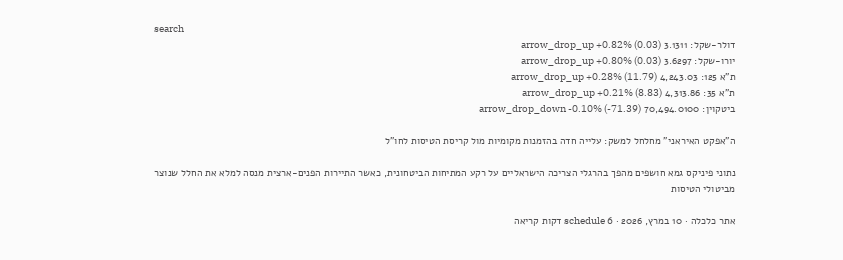search
דולר-שקל: 3.1311 arrow_drop_up +0.82% (0.03)
יורו-שקל: 3.6297 arrow_drop_up +0.80% (0.03)
ת"א 125: 4,243.03 arrow_drop_up +0.28% (11.79)
ת"א 35: 4,313.86 arrow_drop_up +0.21% (8.83)
ביטקוין: 70,494.0100 arrow_drop_down -0.10% (-71.39)

ה"אפקט האיראני" מחלחל למשק: עלייה חדה בהזמנות מקומיות מול קריסת הטיסות לחו"ל

נתוני פיניקס גמא חושפים מהפך בהרגלי הצריכה הישראליים על רקע המתיחות הביטחונית, כאשר התיירות הפנים-ארצית מנסה למלא את החלל שנוצר מביטולי הטיסות

אתר כלכלה · 10 במרץ, 2026 · schedule 6 דקות קריאה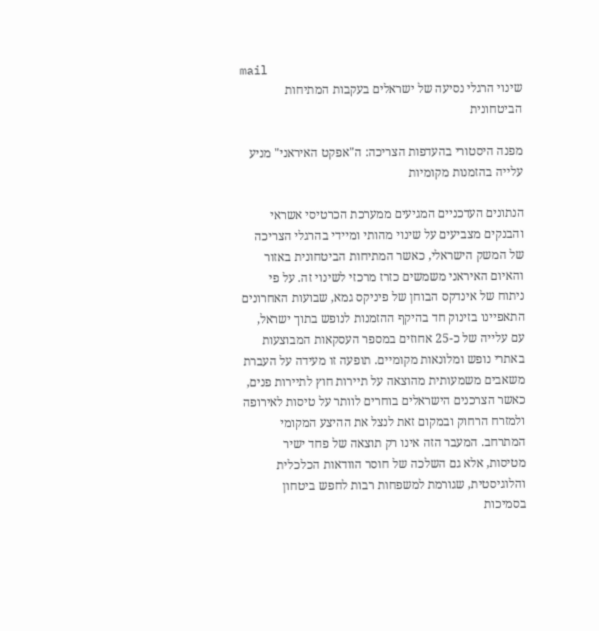mail
שינוי הרגלי נסיעה של ישראלים בעקבות המתיחות הביטחונית

מפנה היסטורי בהעדפות הצריכה: ה"אפקט האיראני" מניע עלייה בהזמנות מקומיות

הנתונים העדכניים המגיעים ממערכת הכרטיסי אשראי והבנקים מצביעים על שינוי מהותי ומיידי בהרגלי הצריכה של המשק הישראלי, כאשר המתיחות הביטחונית באזור והאיום האיראני משמשים כזרז מרכזי לשינוי זה. על פי ניתוח של אינדקס הבוחן של פיניקס גמא, שבועות האחרונים התאפיינו בזינוק חד בהיקף ההזמנות לנופש בתוך ישראל, עם עלייה של כ-25 אחוזים במספר העסקאות המבוצעות באתרי נופש ומלונאות מקומיים. תופעה זו מעידה על העברת משאבים משמעותית מהוצאה על תיירות חוץ לתיירות פנים, כאשר הצרכנים הישראלים בוחרים לוותר על טיסות לאירופה ולמזרח הרחוק ובמקום זאת לנצל את ההיצע המקומי המתרחב. המעבר הזה אינו רק תוצאה של פחד ישיר מטיסות, אלא גם השלכה של חוסר הוודאות הכלכלית והלוגיסטית, שגורמת למשפחות רבות לחפש ביטחון בסמיכות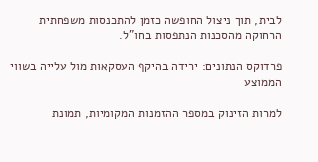לבית, תוך ניצול החופשה כזמן להתכנסות משפחתית הרחוקה מהסכנות הנתפסות בחו"ל.

פרדוקס הנתונים: ירידה בהיקף העסקאות מול עלייה בשווי הממוצע

למרות הזינוק במספר ההזמנות המקומיות, תמונת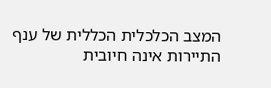המצב הכלכלית הכללית של ענף התיירות אינה חיובית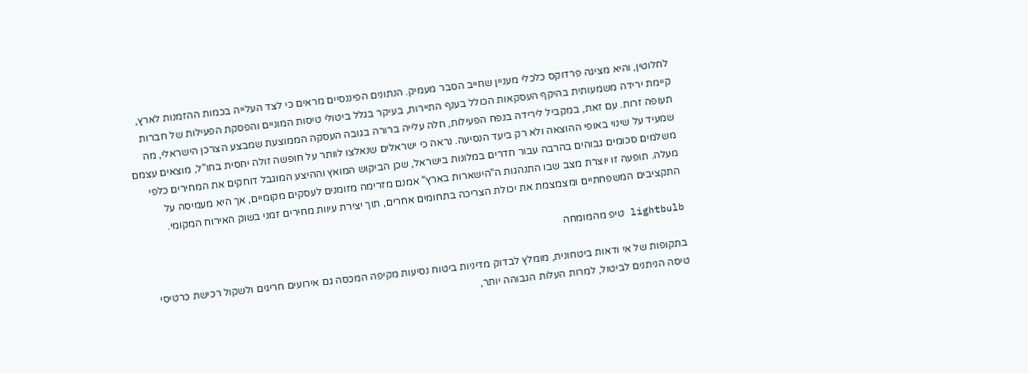לחלוטין, והיא מציגה פרדוקס כלכלי מעניין שחייב הסבר מעמיק. הנתונים הפיננסיים מראים כי לצד העלייה בכמות ההזמנות לארץ, קיימת ירידה משמעותית בהיקף העסקאות הכולל בענף התיירות, בעיקר בגלל ביטולי טיסות המוניים והפסקת הפעילות של חברות תעופה זרות. עם זאת, במקביל לירידה בנפח הפעילות, חלה עלייה ברורה בגובה העסקה הממוצעת שמבצע הצרכן הישראלי, מה שמעיד על שינוי באופי ההוצאה ולא רק ביעד הנסיעה. נראה כי ישראלים שנאלצו לוותר על חופשה זולה יחסית בחו"ל, מוצאים עצמם משלמים סכומים גבוהים בהרבה עבור חדרים במלונות בישראל, שכן הביקוש המואץ וההיצע המוגבל דוחקים את המחירים כלפי מעלה. תופעה זו יוצרת מצב שבו התנהגות ה"הישארות בארץ" אמנם מזרימה מזומנים לעסקים מקומיים, אך היא מעמיסה על התקציבים המשפחתיים ומצמצמת את יכולת הצריכה בתחומים אחרים, תוך יצירת עיוות מחירים זמני בשוק האירוח המקומי.

lightbulb טיפ מהמומחה

בתקופות של אי ודאות ביטחונית, מומלץ לבדוק מדיניות ביטוח נסיעות מקיפה המכסה גם אירועים חריגים ולשקול רכישת כרטיסי טיסה הניתנים לביטול, למרות העלות הגבוהה יותר,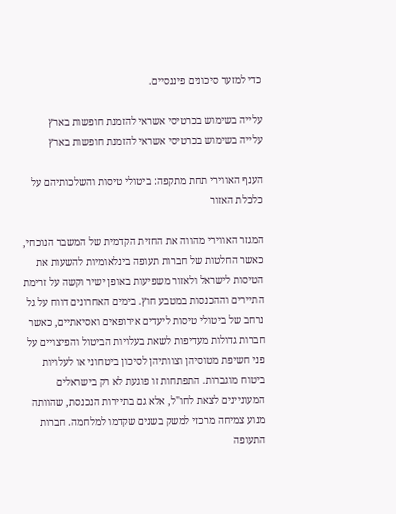כדי למזער סיכונים פיננסיים.

עלייה בשימוש בכרטיסי אשראי להזמנת חופשות בארץ
עלייה בשימוש בכרטיסי אשראי להזמנת חופשות בארץ

הענף האווירי תחת מתקפה: ביטולי טיסות והשלכותיהם על כלכלת האזור

המגזר האווירי מהווה את החזית הקדמית של המשבר הנוכחי, כאשר החלטות של חברות תעופה בינלאומיות להשעות את הטיסות לישראל ולאזור משפיעות באופן ישיר וקשה על זרימת התיירים וההכנסות במטבע חוץ. בימים האחרונים דווח על גל נרחב של ביטולי טיסות ליעדים אירופאים ואסיאתיים, כאשר חברות גדולות מעדיפות לשאת בעלויות הביטול והפיצויים על פני חשיפת מטוסיהן וצוותיהן לסיכון ביטחוני או לעלויות ביטוח מוגברות. התפתחות זו פוגעת לא רק בישראלים המעוניינים לצאת לחו"ל, אלא גם בתיירות הנכנסת, שהוותה מנוע צמיחה מרכזי למשק בשנים שקדמו למלחמה. חברות התעופה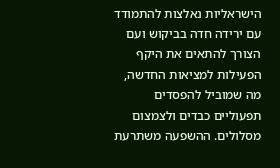הישראליות נאלצות להתמודד עם ירידה חדה בביקוש ועם הצורך להתאים את היקף הפעילות למציאות החדשה, מה שמוביל להפסדים תפעוליים כבדים ולצמצום מסלולים. ההשפעה משתרעת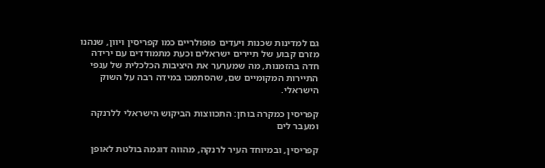גם למדינות שכנות ויעדים פופולריים כמו קפריסין ויוון, שנהנו מזרם קבוע של תיירים ישראלים וכעת מתמודדים עם ירידה חדה בהזמנות, מה שמערער את היציבות הכלכלית של ענפי התיירות המקומיים שם, שהסתמכו במידה רבה על השוק הישראלי.

קפריסין כמקרה בוחן: התכווצות הביקוש הישראלי ללרנקה ומעבר לים

קפריסין, ובמיוחד העיר לרנקה, מהווה דוגמה בולטת לאופן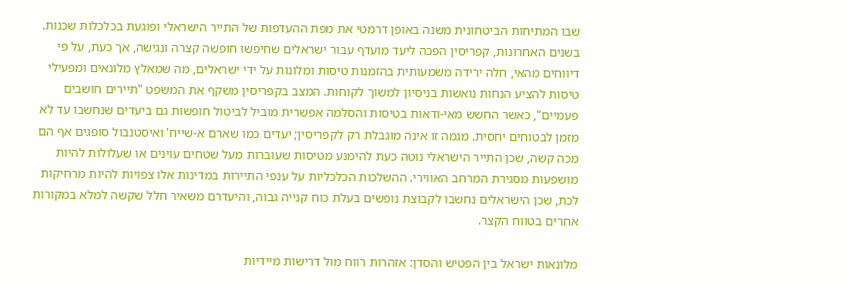שבו המתיחות הביטחונית משנה באופן דרמטי את מפת ההעדפות של התייר הישראלי ופוגעת בכלכלות שכנות. בשנים האחרונות, קפריסין הפכה ליעד מועדף עבור ישראלים שחיפשו חופשה קצרה ונגישה, אך כעת, על פי דיווחים מהאי, חלה ירידה משמעותית בהזמנות טיסות ומלונות על ידי ישראלים, מה שמאלץ מלונאים ומפעילי טיסות להציע הנחות נואשות בניסיון למשוך לקוחות. המצב בקפריסין משקף את המשפט "תיירים חושבים פעמיים", כאשר החשש מאי-ודאות בטיסות והסלמה אפשרית מוביל לביטול חופשות גם ביעדים שנחשבו עד לא מזמן לבטוחים יחסית. מגמה זו אינה מוגבלת רק לקפריסין; יעדים כמו שארם א-שייח' ואיסטנבול סופגים אף הם מכה קשה, שכן התייר הישראלי נוטה כעת להימנע מטיסות שעוברות מעל שטחים עוינים או שעלולות להיות מושפעות מסגירת המרחב האווירי. ההשלכות הכלכליות על ענפי התיירות במדינות אלו צפויות להיות מרחיקות לכת, שכן הישראלים נחשבו לקבוצת נופשים בעלת כוח קנייה גבוה, והיעדרם משאיר חלל שקשה למלא במקורות אחרים בטווח הקצר.

מלונאות ישראל בין הפטיש והסדן: אזהרות רווח מול דרישות מיידיות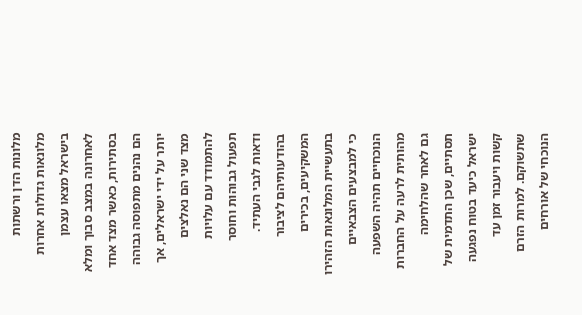מלונות הדן ורשתות מלונאות גדולות אחרות בישראל מצאו עצמן לאחרונה במצב סבוך ומלא בסתירות, כאשר מצד אחד הם נהנים מתפוסה גבוהה יותר על ידי ישראלים, אך מצד שני הם נאלצים להתמודד עם עלויות תפעול גבוהות וחוסר ודאות לגבי העתיד. בהודעותיהם לציבור המשקיעים, בכירים בתעשיית המלונאות הזהירו כי למבצעים הצבאיים הנוכחיים תהיה השפעה מהותית לרעה על החברות גם לאחר שהלחימה תסתיים, שכן התדמית של ישראל כיעד בטוח נפגעה קשות ויעבור זמן עד שתשוקם. למרות הזרם הנוכחי של אורחים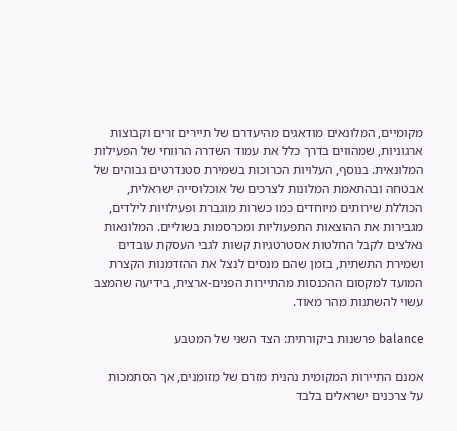מקומיים, המלונאים מודאגים מהיעדרם של תיירים זרים וקבוצות ארגוניות, שמהווים בדרך כלל את עמוד השדרה הרווחי של הפעילות המלונאית. בנוסף, העלויות הכרוכות בשמירת סטנדרטים גבוהים של אבטחה ובהתאמת המלונות לצרכים של אוכלוסייה ישראלית, הכוללת שירותים מיוחדים כמו כשרות מוגברת ופעילויות לילדים, מגבירות את ההוצאות התפעוליות ומכרסמות בשוליים. המלונאות נאלצים לקבל החלטות אסטרטגיות קשות לגבי העסקת עובדים ושמירת התשתית, בזמן שהם מנסים לנצל את ההזדמנות הקצרת המועד למקסום ההכנסות מהתיירות הפנים-ארצית, בידיעה שהמצב עשוי להשתנות מהר מאוד.

balance פרשנות ביקורתית: הצד השני של המטבע

אמנם התיירות המקומית נהנית מזרם של מזומנים, אך הסתמכות על צרכנים ישראלים בלבד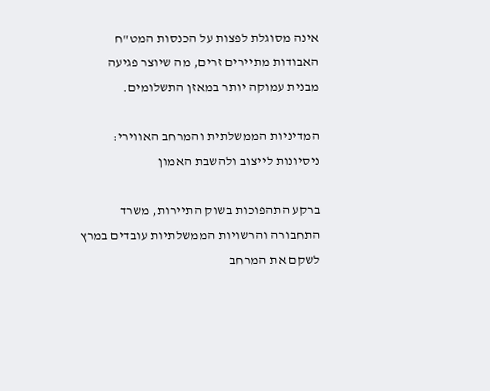אינה מסוגלת לפצות על הכנסות המט"ח האבודות מתיירים זרים, מה שיוצר פגיעה מבנית עמוקה יותר במאזן התשלומים.

המדיניות הממשלתית והמרחב האווירי: ניסיונות לייצוב ולהשבת האמון

ברקע התהפוכות בשוק התיירות, משרד התחבורה והרשויות הממשלתיות עובדים במרץ לשקם את המרחב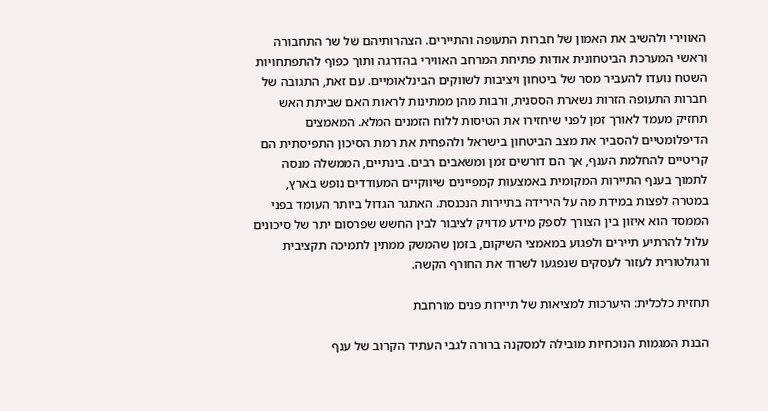האווירי ולהשיב את האמון של חברות התעופה והתיירים. הצהרותיהם של שר התחבורה וראשי המערכת הביטחונית אודות פתיחת המרחב האווירי בהדרגה ותוך כפוף להתפתחויות השטח נועדו להעביר מסר של ביטחון ויציבות לשווקים הבינלאומיים. עם זאת, התגובה של חברות התעופה הזרות נשארת הססנית, ורבות מהן ממתינות לראות האם שביתת האש תחזיק מעמד לאורך זמן לפני שיחזירו את הטיסות ללוח הזמנים המלא. המאמצים הדיפלומטיים להסביר את מצב הביטחון בישראל ולהפחית את רמת הסיכון התפיסתית הם קריטיים להחלמת הענף, אך הם דורשים זמן ומשאבים רבים. בינתיים, הממשלה מנסה לתמוך בענף התיירות המקומית באמצעות קמפיינים שיווקיים המעודדים נופש בארץ, במטרה לפצות במידת מה על הירידה בתיירות הנכנסת. האתגר הגדול ביותר העומד בפני הממסד הוא איזון בין הצורך לספק מידע מדויק לציבור לבין החשש שפרסום יתר של סיכונים עלול להרתיע תיירים ולפגוע במאמצי השיקום, בזמן שהמשק ממתין לתמיכה תקציבית ורגולטורית לעזור לעסקים שנפגעו לשרוד את החורף הקשה.

תחזית כלכלית: היערכות למציאות של תיירות פנים מורחבת

הבנת המגמות הנוכחיות מובילה למסקנה ברורה לגבי העתיד הקרוב של ענף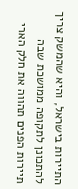התיירות בישראל, והיא שהמשק צריך להתכונן לתקופה ממושכת שבה תיירות הפנים תהווה את חלק הארי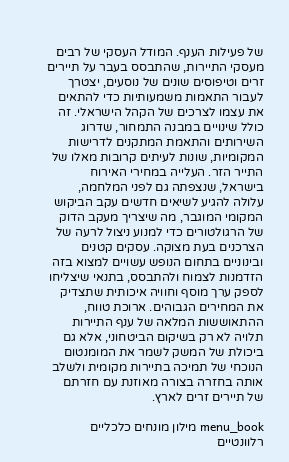של פעילות הענף. המודל העסקי של רבים מעסקי התיירות, שהתבסס בעבר על תיירים זרים וטיפוסים שונים של נוסעים, יצטרך לעבור התאמות משמעותיות כדי להתאים את עצמו לצרכים של הקהל הישראלי. זה כולל שינויים במבנה התמחור, שדרוג השירותים והתאמת המתקנים לדרישות המקומיות, שונות לעיתים קרובות מאלו של התייר הזר. העלייה במחירי האירוח בישראל, שנצפתה גם לפני המלחמה, עלולה להגיע לשיאים חדשים עקב הביקוש המקומי המוגבר, מה שיצריך מעקב הדוק של הרגולטורים כדי למנוע ניצול לרעה של הצרכנים בעת מצוקה. עסקים קטנים ובינוניים בתחום הנופש עשויים למצוא בזה הזדמנות לצמוח ולהתבסס, בתנאי שיצליחו לספק ערך מוסף וחוויה איכותית שתצדיק את המחירים הגבוהים. ארוכת טווח, ההתאוששות המלאה של ענף התיירות תלויה לא רק בשיקום הביטחוני, אלא גם ביכולת של המשק לשמר את המומנטום הנוכחי של תמיכה בתיירות מקומית ולשלב אותה בחזרה בצורה מאוזנת עם חזרתם של תיירים זרים לארץ.

menu_book מילון מונחים כלכליים רלוונטיים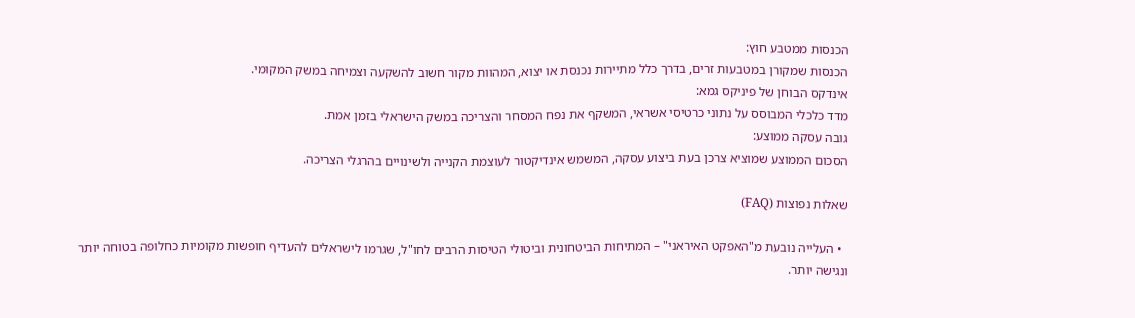הכנסות ממטבע חוץ:
הכנסות שמקורן במטבעות זרים, בדרך כלל מתיירות נכנסת או יצוא, המהוות מקור חשוב להשקעה וצמיחה במשק המקומי.
אינדקס הבוחן של פיניקס גמא:
מדד כלכלי המבוסס על נתוני כרטיסי אשראי, המשקף את נפח המסחר והצריכה במשק הישראלי בזמן אמת.
גובה עסקה ממוצע:
הסכום הממוצע שמוציא צרכן בעת ביצוע עסקה, המשמש אינדיקטור לעוצמת הקנייה ולשינויים בהרגלי הצריכה.

שאלות נפוצות (FAQ)

  • העלייה נובעת מ"האפקט האיראני" – המתיחות הביטחונית וביטולי הטיסות הרבים לחו"ל, שגרמו לישראלים להעדיף חופשות מקומיות כחלופה בטוחה יותר ונגישה יותר.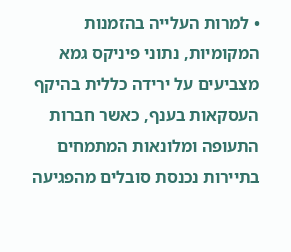• למרות העלייה בהזמנות המקומיות, נתוני פיניקס גמא מצביעים על ירידה כללית בהיקף העסקאות בענף, כאשר חברות התעופה ומלונאות המתמחים בתיירות נכנסת סובלים מהפגיעה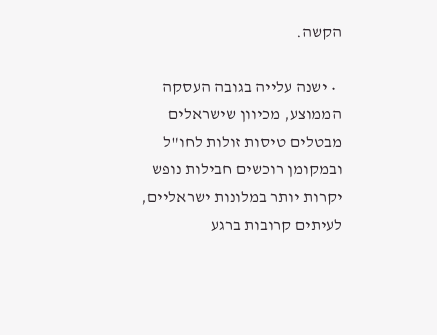הקשה.

  • ישנה עלייה בגובה העסקה הממוצע, מכיוון שישראלים מבטלים טיסות זולות לחו"ל ובמקומן רוכשים חבילות נופש יקרות יותר במלונות ישראליים, לעיתים קרובות ברגע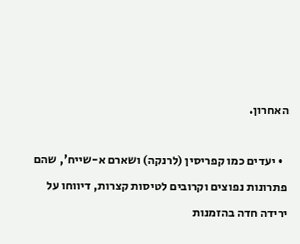האחרון.

  • יעדים כמו קפריסין (לרנקה) ושארם א-שייח', שהם פתרונות נפוצים וקרובים לטיסות קצרות, דיווחו על ירידה חדה בהזמנות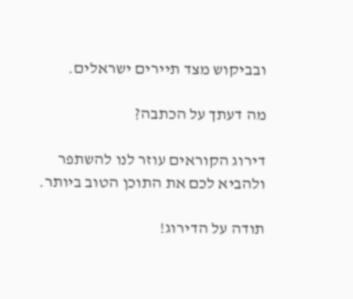ובביקוש מצד תיירים ישראלים.

מה דעתך על הכתבה?

דירוג הקוראים עוזר לנו להשתפר ולהביא לכם את התוכן הטוב ביותר.

תודה על הדירוג!